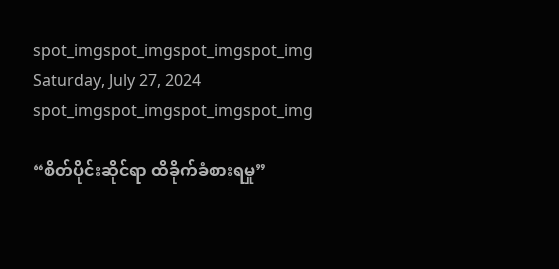spot_imgspot_imgspot_imgspot_img
Saturday, July 27, 2024
spot_imgspot_imgspot_imgspot_img

“စိတ်ပိုင်းဆိုင်ရာ ထိခိုက်ခံစားရမှု”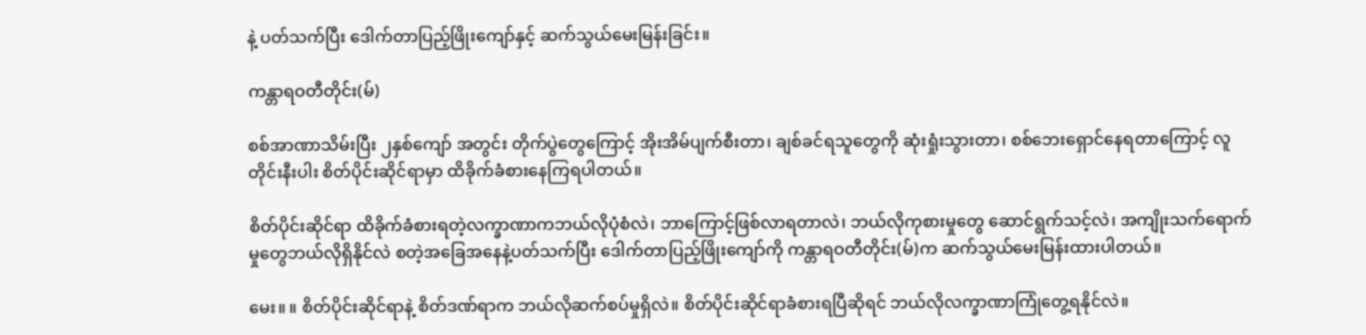နဲ့ ပတ်သက်ပြီး ဒေါက်တာပြည့်ဖြိုးကျော်နှင့် ဆက်သွယ်မေးမြန်းခြင်း။

ကန္တာရဝတီတိုင်း(မ်)

စစ်အာဏာသိမ်းပြီး ၂နှစ်ကျော် အတွင်း တိုက်ပွဲတွေကြောင့် အိုးအိမ်ပျက်စီးတာ၊ ချစ်ခင်ရသူတွေကို ဆုံးရှုံးသွားတာ၊ စစ်ဘေးရှောင်နေရတာကြောင့် လူတိုင်းနီးပါး စိတ်ပိုင်းဆိုင်ရာမှာ ထိခိုက်ခံစားနေကြရပါတယ်။

စိတ်ပိုင်းဆိုင်ရာ ထိခိုက်ခံစားရတဲ့လက္ခာဏာကဘယ်လိုပုံစံလဲ၊ ဘာကြောင့်ဖြစ်လာရတာလဲ၊ ဘယ်လိုကုစားမှုတွေ ဆောင်ရွက်သင့်လဲ၊ အကျိုးသက်ရောက်မှုတွေဘယ်လိုရှိနိုင်လဲ စတဲ့အခြေအနေနဲ့ပတ်သက်ပြီး ဒေါက်တာပြည့်ဖြိုးကျော်ကို ကန္တာရဝတီတိုင်း(မ်)က ဆက်သွယ်မေးမြန်းထားပါတယ်။

မေး။ ။ စိတ်ပိုင်းဆိုင်ရာနဲ့ စိတ်ဒဏ်ရာက ဘယ်လိုဆက်စပ်မှုရှိလဲ။ စိတ်ပိုင်းဆိုင်ရာခံစားရပြီဆိုရင် ဘယ်လိုလက္ခာဏာကြုံတွေ့ရနိုင်လဲ။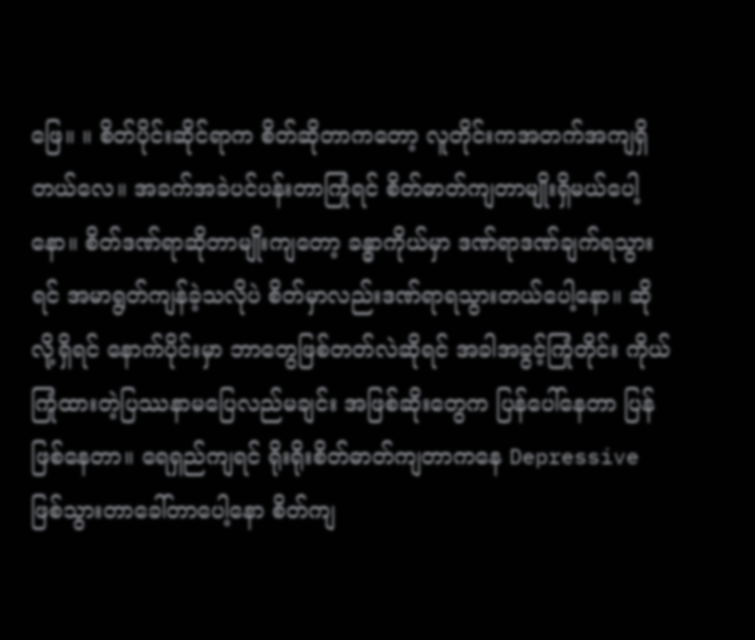ဖြေ။ ။ စိတ်ပိုင်းဆိုင်ရာက စိတ်ဆိုတာကတော့ လူတိုင်းကအတက်အကျရှိတယ်လေ။ အခက်အခဲပင်ပန်းတာကြုံရင် စိတ်ဓာတ်ကျတာမျိုးရှိမယ်ပေါ့နော။ စိတ်ဒဏ်ရာဆိုတာမျိုးကျတော့ ခန္ဓာကိုယ်မှာ ဒဏ်ရာဒဏ်ချက်ရသွားရင် အမာရွတ်ကျန်ခဲ့သလိုပဲ စိတ်မှာလည်းဒဏ်ရာရသွားတယ်ပေါ့နော။ ဆိုလို့ရှိရင် နောက်ပိုင်းမှာ ဘာတွေဖြစ်တတ်လဲဆိုရင် အခါအခွင့်ကြုံတိုင်း ကိုယ်ကြုံထားတဲ့ပြဿနာမပြေလည်မချင်း အဖြစ်ဆိုးတွေက ပြန်ပေါ်နေတာ ပြန်ဖြစ်နေတာ။ ရေရှည်ကျရင် ရိုးရိုးစိတ်ဓာတ်ကျတာကနေ Depressive ဖြစ်သွားတာခေါ်တာပေါ့နော စိတ်ကျ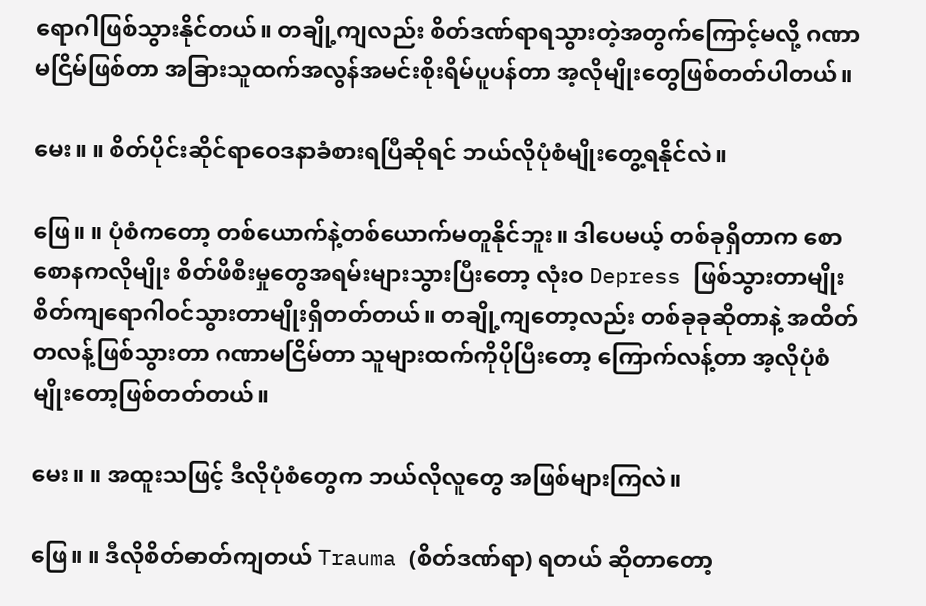ရောဂါဖြစ်သွားနိုင်တယ်။ တချို့ကျလည်း စိတ်ဒဏ်ရာရသွားတဲ့အတွက်ကြောင့်မလို့ ဂဏာမငြိမ်ဖြစ်တာ အခြားသူထက်အလွန်အမင်းစိုးရိမ်ပူပန်တာ အ့လိုမျိုးတွေဖြစ်တတ်ပါတယ်။

မေး။ ။ စိတ်ပိုင်းဆိုင်ရာဝေဒနာခံစားရပြီဆိုရင် ဘယ်လိုပုံစံမျိုးတွေ့ရနိုင်လဲ။

ဖြေ။ ။ ပုံစံကတော့ တစ်ယောက်နဲ့တစ်ယောက်မတူနိုင်ဘူး။ ဒါပေမယ့် တစ်ခုရှိတာက စောစောနကလိုမျိုး စိတ်ဖိစီးမှုတွေအရမ်းများသွားပြီးတော့ လုံးဝ Depress ဖြစ်သွားတာမျိုး စိတ်ကျရောဂါဝင်သွားတာမျိုးရှိတတ်တယ်။ တချို့ကျတော့လည်း တစ်ခုခုဆိုတာနဲ့ အထိတ်တလန့်ဖြစ်သွားတာ ဂဏာမငြိမ်တာ သူများထက်ကိုပိုပြီးတော့ ကြောက်လန့်တာ အ့လိုပုံစံမျိုးတော့ဖြစ်တတ်တယ်။

မေး။ ။ အထူးသဖြင့် ဒီလိုပုံစံတွေက ဘယ်လိုလူတွေ အဖြစ်များကြလဲ။

ဖြေ။ ။ ဒီလိုစိတ်ဓာတ်ကျတယ် Trauma (စိတ်ဒဏ်ရာ) ရတယ် ဆိုတာတော့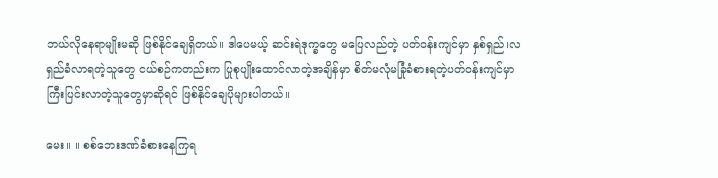ဘယ်လိုနေရာမျိုးမဆို ဖြစ်နိုင်ချေရှိတယ်။ ဒါပေမယ့် ဆင်းရဲဒုက္ခတွေ မပြေလည်တဲ့ ပတ်ဝန်းကျင်မှာ နှစ်ရှည်၊လရှည်ခံလာရတဲ့သူတွေ ငယ်စဉ်ကတည်းက ပြုစုပျိုးထောင်လာတဲ့အချိန်မှာ စိတ်မလုံမခြုံခံစားရတဲ့ပတ်ဝန်းကျင်မှာ ကြီးပြင်းလာတဲ့သူတွေမှာဆိုရင် ဖြစ်နိုင်ချေပိုများပါတယ်။

မေး။ ။ စစ်ဘေးဒဏ်ခံစားနေကြရ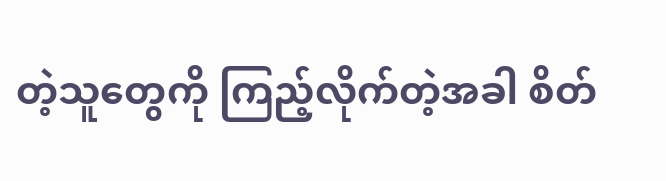တဲ့သူတွေကို ကြည့်လိုက်တဲ့အခါ စိတ်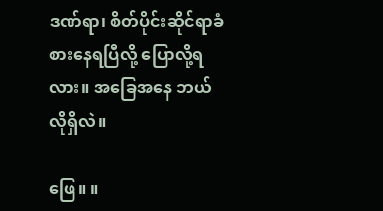ဒဏ်ရာ၊ စိတ်ပိုင်းဆိုင်ရာခံစားနေရပြီလို့ ပြောလို့ရလား။ အခြေအနေ ဘယ်လိုရှိလဲ။

ဖြေ။ ။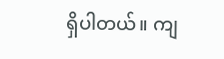ရှိပါတယ်။ ကျ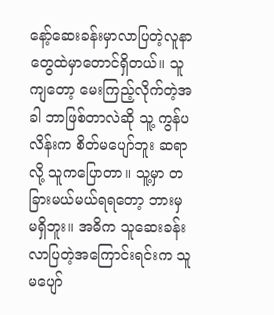နော့်ဆေးခန်းမှာလာပြတဲ့လူနာတွေထဲမှာတောင်ရှိတယ်။ သူကျတော့ မေးကြည့်လိုက်တဲ့အခါ ဘာဖြစ်တာလဲဆို သူ့ ကွန်ပလိန်းက စိတ်မပျော်ဘူး ဆရာလို့ သူကပြောတာ။ သူ့မှာ တခြားမယ်မယ်ရရတော့ ဘားမှ မရှိဘူး။ အဓိက သူဆေးခန်းလာပြတဲ့အကြောင်းရင်းက သူမပျော်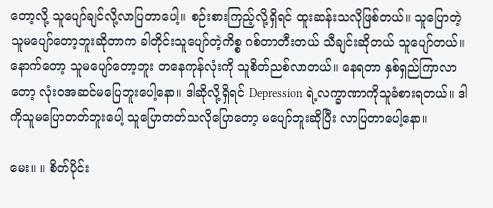တော့လို့ သူပျော်ချင်လို့လာပြတာပေါ့။ စဉ်းစားကြည့်လို့ရှိရင် ထူးဆန်းသလိုဖြစ်တယ်။ သူပြောတဲ့ သူမပျော်တော့ဘူးဆိုတာက ခါတိုင်းသူပျော်တဲ့ကိစ္စ ဂစ်တာတီးတယ် သီချင်းဆိုတယ် သူပျော်တယ်။ နောက်တော့ သူမပျော်တော့ဘူး တနေကုန်လုံးကို သူစိတ်ညစ်လာတယ်။ နေရတာ နှစ်ရှည်ကြာလာတော့ လုံးဝအဆင်မပြေဘူးပေါ့နော။ ဒါဆိုလို့ရှိရင် Depression ရဲ့လက္ခာဏာကိုသူခံစားရတယ်။ ဒါကိုသူမပြောတတ်ဘူးပေါ့ သူပြောတတ်သလိုပြောတော့ မပျော်ဘူးဆိုပြီး လာပြတာပေါ့နော။

မေး။ ။ စိတ်ပိုင်း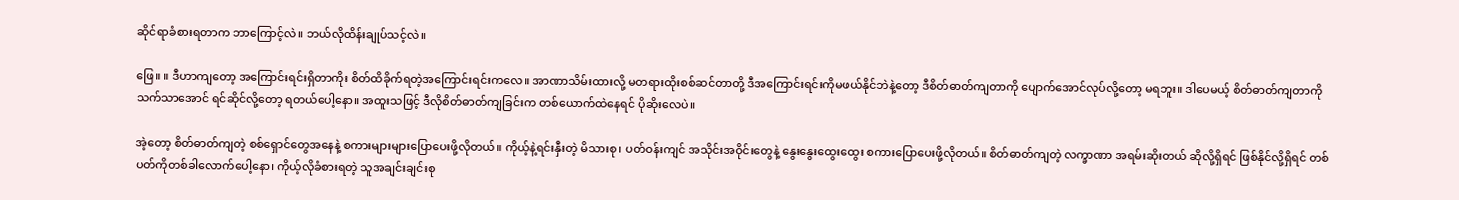ဆိုင်ရာခံစားရတာက ဘာကြောင့်လဲ။ ဘယ်လိုထိန်းချုပ်သင့်လဲ။

ဖြေ။ ။ ဒီဟာကျတော့ အကြောင်းရင်းရှိတာကိုး စိတ်ထိခိုက်ရတဲ့အကြောင်းရင်းကလေ။ အာဏာသိမ်းထားလို့ မတရားထိုးစစ်ဆင်တာတို့ ဒီအကြောင်းရင်းကိုမဖယ်နိုင်ဘဲနဲ့တော့ ဒီစိတ်ဓာတ်ကျတာကို ပျောက်အောင်လုပ်လို့တော့ မရဘူး။ ဒါပေမယ့် စိတ်ဓာတ်ကျတာကို သက်သာအောင် ရင်ဆိုင်လို့တော့ ရတယ်ပေါ့နော။ အထူးသဖြင့် ဒီလိုစိတ်ဓာတ်ကျခြင်းက တစ်ယောက်ထဲနေရင် ပိုဆိုးလေပဲ။

အဲ့တော့ စိတ်ဓာတ်ကျတဲ့ စစ်ရှောင်တွေအနေနဲ့ စကားများများပြောပေးဖို့လိုတယ်။ ကိုယ့်နဲ့ရင်းနှီးတဲ့ မိသားစု၊ ပတ်ဝန်းကျင် အသိုင်းအဝိုင်းတွေနဲ့ နွေးနွေးထွေးထွေး စကားပြောပေးဖို့လိုတယ်။ စိတ်ဓာတ်ကျတဲ့ လက္ခာဏာ အရမ်းဆိုးတယ် ဆိုလို့ရှိရင် ဖြစ်နိုင်လို့ရှိရင် တစ်ပတ်ကိုတစ်ခါလောက်ပေါ့နော၊ ကိုယ့်လိုခံစားရတဲ့ သူအချင်းချင်းစု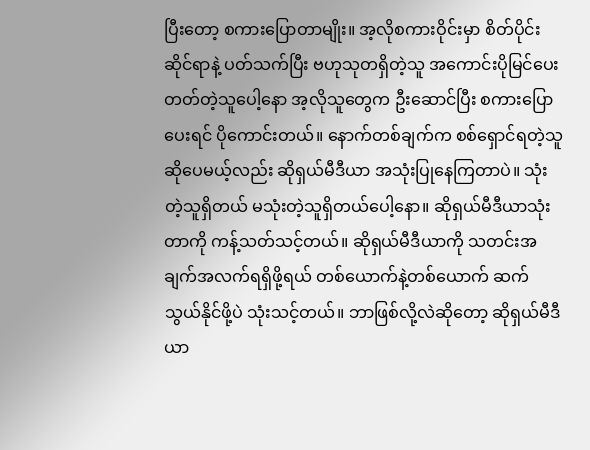ပြီးတော့ စကားပြောတာမျိုး။ အ့လိုစကားဝိုင်းမှာ စိတ်ပိုင်းဆိုင်ရာနဲ့ ပတ်သက်ပြီး ဗဟုသုတရှိတဲ့သူ အကောင်းပိုမြင်ပေးတတ်တဲ့သူပေါ့နော အ့လိုသူတွေက ဦးဆောင်ပြီး စကားပြောပေးရင် ပိုကောင်းတယ်။ နောက်တစ်ချက်က စစ်ရှောင်ရတဲ့သူ ဆိုပေမယ့်လည်း ဆိုရှယ်မီဒီယာ အသုံးပြုနေကြတာပဲ။ သုံးတဲ့သူရှိတယ် မသုံးတဲ့သူရှိတယ်ပေါ့နော။ ဆိုရှယ်မီဒီယာသုံးတာကို ကန့်သတ်သင့်တယ်။ ဆိုရှယ်မီဒီယာကို သတင်းအချက်အလက်ရရှိဖို့ရယ် တစ်ယောက်နဲ့တစ်ယောက် ဆက်သွယ်နိုင်ဖို့ပဲ သုံးသင့်တယ်။ ဘာဖြစ်လို့လဲဆိုတော့ ဆိုရှယ်မီဒီယာ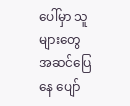ပေါ်မှာ သူများတွေအဆင်ပြေနေ ပျော်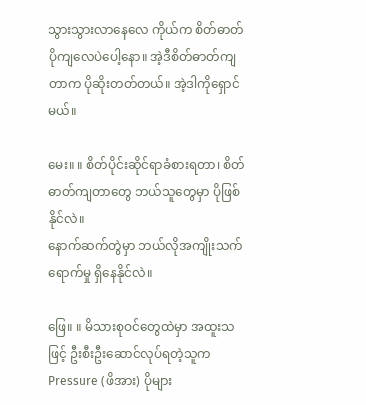သွားသွားလာနေလေ ကိုယ်က စိတ်ဓာတ်ပိုကျလေပဲပေါ့နော။ အဲ့ဒီစိတ်ဓာတ်ကျတာက ပိုဆိုးတတ်တယ်။ အဲ့ဒါကိုရှောင်မယ်။

မေး။ ။ စိတ်ပိုင်းဆိုင်ရာခံစားရတာ၊ စိတ်ဓာတ်ကျတာတွေ ဘယ်သူတွေမှာ ပိုဖြစ်နိုင်လဲ။
နောက်ဆက်တွဲမှာ ဘယ်လိုအကျိုးသက်ရောက်မှု ရှိနေနိုင်လဲ။

ဖြေ။ ။ မိသားစုဝင်တွေထဲမှာ အထူးသဖြင့် ဦးစီးဦးဆောင်လုပ်ရတဲ့သူက Pressure (ဖိအား) ပိုများ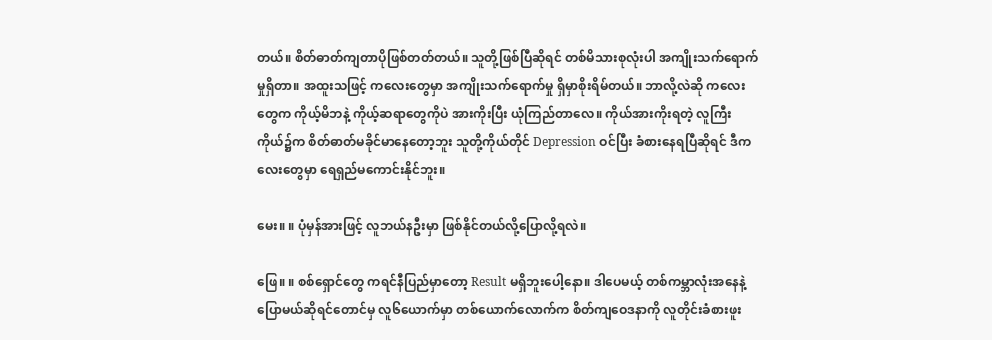တယ်။ စိတ်ဓာတ်ကျတာပိုဖြစ်တတ်တယ်။ သူတို့ဖြစ်ပြီဆိုရင် တစ်မိသားစုလုံးပါ အကျိုးသက်ရောက်မှုရှိတာ။ အထူးသဖြင့် ကလေးတွေမှာ အကျိုးသက်ရောက်မှု ရှိမှာစိုးရိမ်တယ်။ ဘာလို့လဲဆို ကလေးတွေက ကိုယ့်မိဘနဲ့ ကိုယ့်ဆရာတွေကိုပဲ အားကိုးပြီး ယုံကြည်တာလေ။ ကိုယ်အားကိုးရတဲ့ လူကြီးကိုယ်၌က စိတ်ဓာတ်မခိုင်မာနေတော့ဘူး သူတို့ကိုယ်တိုင် Depression ဝင်ပြီး ခံစားနေရပြီဆိုရင် ဒီကလေးတွေမှာ ရေရှည်မကောင်းနိုင်ဘူး။

မေး။ ။ ပုံမှန်အားဖြင့် လူဘယ်နဦးမှာ ဖြစ်နိုင်တယ်လို့ပြောလို့ရလဲ။

ဖြေ။ ။ စစ်ရှောင်တွေ ကရင်နီပြည်မှာတော့ Result မရှိဘူးပေါ့နော။ ဒါပေမယ့် တစ်ကမ္ဘာလုံးအနေနဲ့ ပြောမယ်ဆိုရင်တောင်မှ လူ၆ယောက်မှာ တစ်ယောက်လောက်က စိတ်ကျဝေဒနာကို လူတိုင်းခံစားဖူး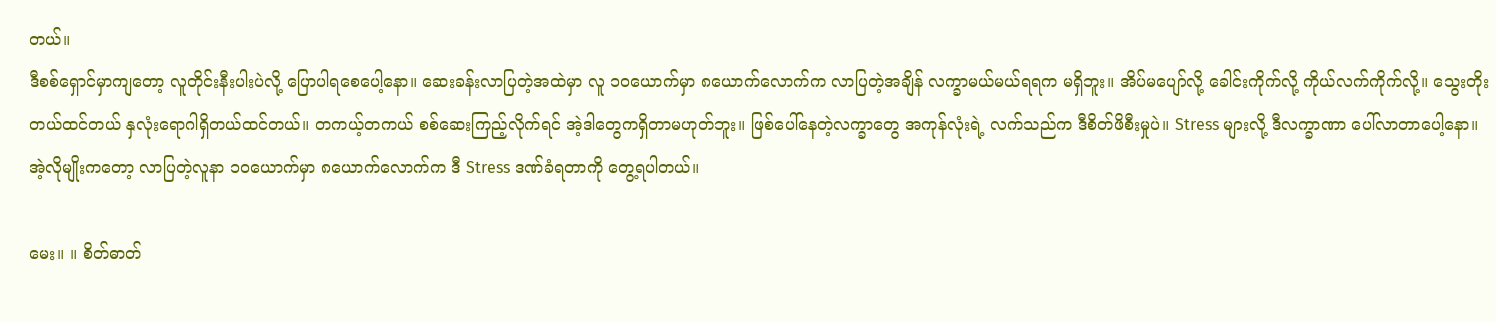တယ်။
ဒီစစ်ရှောင်မှာကျတော့ လူတိုင်းနီးပါးပဲလို့ ပြောပါရစေပေါ့နော။ ဆေးခန်းလာပြတဲ့အထဲမှာ လူ ၁၀ယောက်မှာ ၈ယောက်လောက်က လာပြတဲ့အချိန် လက္ခာမယ်မယ်ရရက မရှိဘူး။ အိပ်မပျော်လို့ ခေါင်းကိုက်လို့ ကိုယ်လက်ကိုက်လို့။ သွေးတိုးတယ်ထင်တယ် နှလုံးရောဂါရှိတယ်ထင်တယ်။ တကယ့်တကယ် စစ်ဆေးကြည့်လိုက်ရင် အဲ့ဒါတွေကရှိတာမဟုတ်ဘူး။ ဖြစ်ပေါ်နေတဲ့လက္ခာတွေ အကုန်လုံးရဲ့ လက်သည်က ဒီစိတ်ဖိစီးမှုပဲ။ Stress များလို့ ဒီလက္ခာဏာ ပေါ်လာတာပေါ့နော။ အဲ့လိုမျိုးကတော့ လာပြတဲ့လူနာ ၁၀ယောက်မှာ ၈ယောက်လောက်က ဒီ Stress ဒဏ်ခံရတာကို တွေ့ရပါတယ်။

မေး။ ။ စိတ်ဓာတ်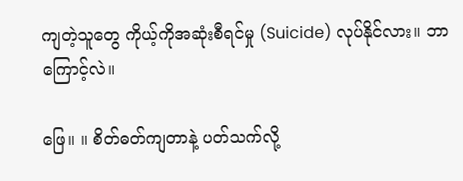ကျတဲ့သူတွေ ကိုယ့်ကိုအဆုံးစီရင်မှု (Suicide) လုပ်နိုင်လား။ ဘာကြောင့်လဲ။

ဖြေ။ ။ စိတ်ဓတ်ကျတာနဲ့ ပတ်သက်လို့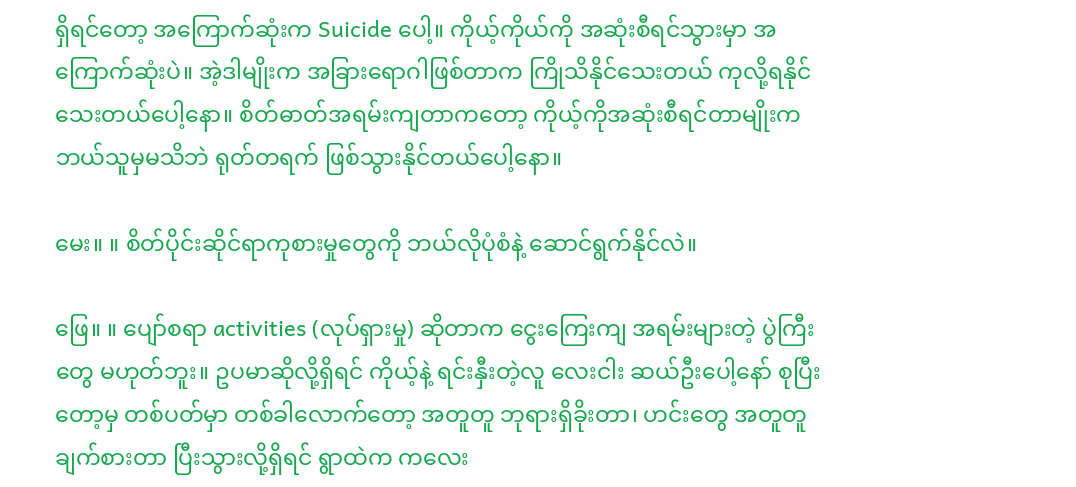ရှိရင်တော့ အကြောက်ဆုံးက Suicide ပေါ့။ ကိုယ့်ကိုယ်ကို အဆုံးစီရင်သွားမှာ အကြောက်ဆုံးပဲ။ အဲ့ဒါမျိုးက အခြားရောဂါဖြစ်တာက ကြိုသိနိုင်သေးတယ် ကုလို့ရနိုင်သေးတယ်ပေါ့နော။ စိတ်ဓာတ်အရမ်းကျတာကတော့ ကိုယ့်ကိုအဆုံးစီရင်တာမျိုးက ဘယ်သူမှမသိဘဲ ရုတ်တရက် ဖြစ်သွားနိုင်တယ်ပေါ့နော။

မေး။ ။ စိတ်ပိုင်းဆိုင်ရာကုစားမှုတွေကို ဘယ်လိုပုံစံနဲ့ ဆောင်ရွက်နိုင်လဲ။

ဖြေ။ ။ ပျော်စရာ activities (လုပ်ရှားမှု) ဆိုတာက ငွေးကြေးကျ အရမ်းများတဲ့ ပွဲကြီးတွေ မဟုတ်ဘူး။ ဥပမာဆိုလို့ရှိရင် ကိုယ့်နဲ့ ရင်းနှီးတဲ့လူ လေးငါး ဆယ်ဦးပေါ့နော် စုပြီးတော့မှ တစ်ပတ်မှာ တစ်ခါလောက်တော့ အတူတူ ဘုရားရှိခိုးတာ၊ ဟင်းတွေ အတူတူ ချက်စားတာ ပြီးသွားလို့ရှိရင် ရွာထဲက ကလေး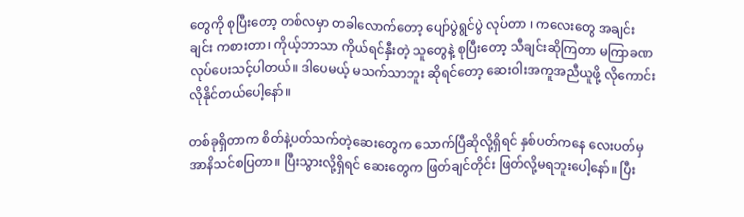တွေကို စုပြီးတော့ တစ်လမှာ တခါလောက်တော့ ပျော်ပွဲရွင်ပွဲ လုပ်တာ ၊ ကလေးတွေ အချင်းချင်း ကစားတာ၊ ကိုယ့်ဘာသာ ကိုယ်ရင်နှီးတဲ့ သူတွေနဲ့ စုပြီးတော့ သီချင်းဆိုကြတာ မကြာခဏ လုပ်ပေးသင့်ပါတယ်။ ဒါပေမယ့် မသက်သာဘူး ဆိုရင်တော့‌ ဆေးဝါးအကူအညီယူဖို့ လိုကောင်း လိုနိုင်တယ်ပေါ့နော်။

တစ်ခုရှိတာက စိတ်နဲ့ပတ်သက်တဲ့ဆေးတွေက သောက်ပြီဆိုလို့ရှိရင် နှစ်ပတ်ကနေ လေးပတ်မှ အာနိသင်စပြတာ။ ပြီးသွားလို့ရှိရင် ဆေးတွေက ဖြတ်ချင်တိုင်း ဖြတ်လို့မရဘူးပေါ့နော်။ ပြီး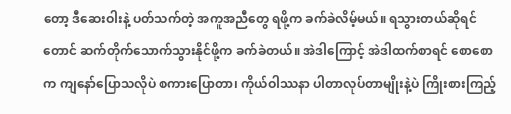တော့ ဒီဆေးဝါးနဲ့ ပတ်သက်တဲ့ အကူအညီတွေ ရဖို့က ခက်ခဲလိမ့်မယ်။ ရသွားတယ်ဆိုရင်တောင် ဆက်တိုက်သောက်သွားနိုင်ဖို့က ခက်ခဲတယ်။ အဲဒါကြောင့် အဲဒါထက်စာရင် စောစောက ကျနော်ပြောသလိုပဲ စကားပြောတာ၊ ကိုယ်ဝါဿနာ ပါတာလုပ်တာမျိုးနဲ့ပဲ ကြိုးစားကြည့်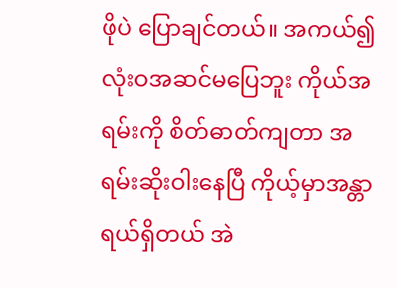ဖိုပဲ ပြောချင်တယ်။ အကယ်၍ လုံးဝအဆင်မပြေဘူး ကိုယ်အရမ်းကို စိတ်ဓာတ်ကျတာ အရမ်းဆိုးဝါးနေပြီ ကိုယ့်မှာအန္တာရယ်ရှိတယ် အဲ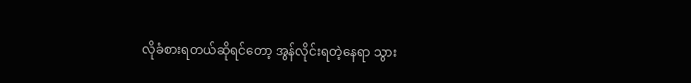လိုခံစားရတယ်ဆိုရင်တော့ အွန်လိုင်းရတဲ့နေရာ သွား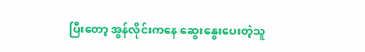ပြီးတော့ အွန်လိုင်းကနေ ဆွေးနွေးပေးတဲ့သူ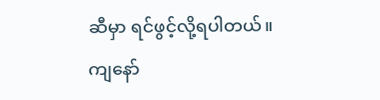ဆီမှာ ရင်ဖွင့်လို့ရပါတယ်။ ကျနော်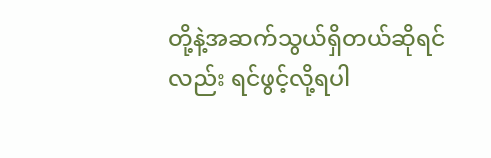တို့နဲ့အဆက်သွယ်ရှိတယ်ဆိုရင်လည်း ရင်ဖွင့်လို့ရပါ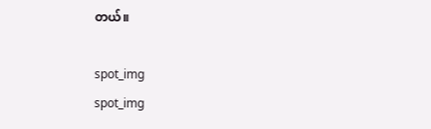တယ်။

spot_img
spot_img